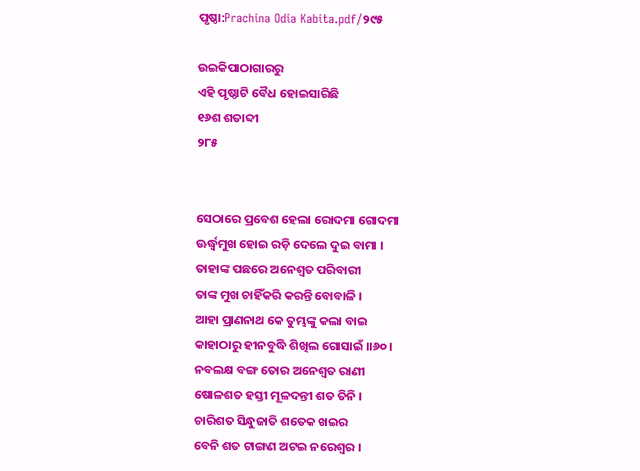ପୃଷ୍ଠା:Prachina Odia Kabita.pdf/୨୯୫

ଉଇକିପାଠାଗାର‌ରୁ
ଏହି ପୃଷ୍ଠାଟି ବୈଧ ହୋଇସାରିଛି
୧୬ଶ ଶତାବ୍ଦୀ
୨୮୫


ସେଠାରେ ପ୍ରବେଶ ହେଲା ରୋଦମା ଗୋଦମା
ଊର୍ଦ୍ଧ୍ୱମୁଖ ହୋଇ ରଡ଼ି ଦେଲେ ଦୁଇ ବାମା ।
ତାହାଙ୍କ ପଛରେ ଅନେଶ୍ୱତ ପରିବାରୀ
ତାଙ୍କ ମୁଖ ଚାହିଁକରି କରନ୍ତି ବୋବାଳି ।
ଆହା ପ୍ରାଣନାଥ କେ ତୁମ୍ଭଙ୍କୁ କଲା ବାଇ
କାହାଠାରୁ ହୀନବୁଦ୍ଧି ଶିଖିଲ ଗୋସାଇଁ ।।୬୦।
ନବଲକ୍ଷ ବଙ୍ଗ ତୋର ଅନେଶ୍ୱତ ରାଣୀ
ଷୋଳଶତ ହସ୍ତୀ ମୂଳଦନ୍ତୀ ଶତ ତିନି ।
ଚାରିଶତ ସିନ୍ଧୁଜାତି ଶତେକ ଖଇର
ବେନି ଶତ ଟାଙ୍ଗଣ ଅଟଇ ନରେଶ୍ୱର ।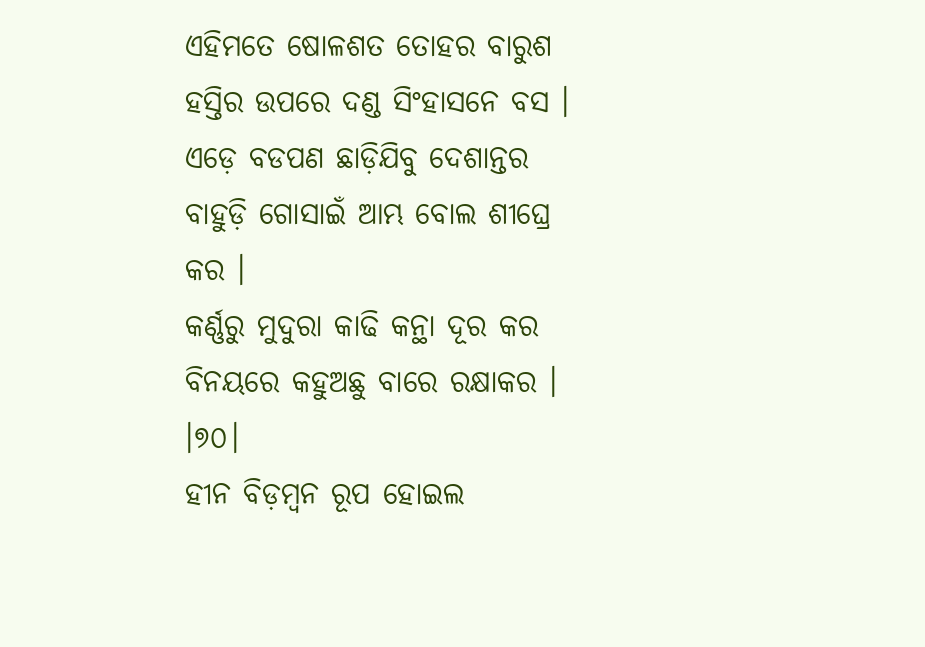ଏହିମତେ ଷୋଳଶତ ତୋହର ବାରୁଶ
ହସ୍ତିର ଉପରେ ଦଣ୍ଡ ସିଂହାସନେ ବସ ।
ଏଡ଼େ ବଡପଣ ଛାଡ଼ିଯିବୁ ଦେଶାନ୍ତର
ବାହୁଡ଼ି ଗୋସାଇଁ ଆମ୍ଭ ବୋଲ ଶୀଘ୍ରେ କର ।
କର୍ଣ୍ଣରୁ ମୁଦୁରା କାଢି କନ୍ଥା ଦୂର କର
ବିନୟରେ କହୁଅଛୁ ବାରେ ରକ୍ଷାକର । ।୭୦।
ହୀନ ବିଡ଼ମ୍ବନ ରୂପ ହୋଇଲ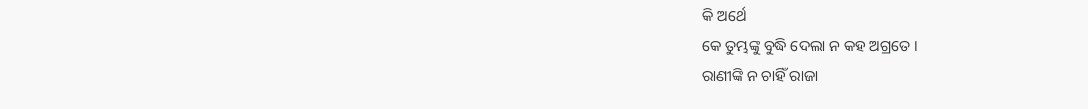କି ଅର୍ଥେ
କେ ତୁମ୍ଭଙ୍କୁ ବୁଦ୍ଧି ଦେଲା ନ କହ ଅଗ୍ରତେ ।
ରାଣୀଙ୍କି ନ ଚାହିଁ ରାଜା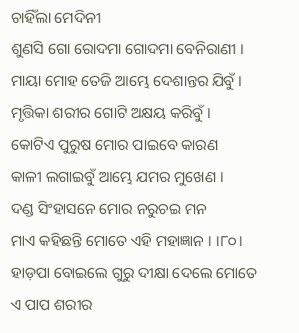ଚାହିଁଲା ମେଦିନୀ
ଶୁଣସି ଗୋ ରୋଦମା ଗୋଦମା ବେନିରାଣୀ ।
ମାୟା ମୋହ ତେଜି ଆମ୍ଭେ ଦେଶାନ୍ତର ଯିବୁଁ ।
ମୃତ୍ତିକା ଶରୀର ଗୋଟି ଅକ୍ଷୟ କରିବୁଁ ।
କୋଟିଏ ପୁରୁଷ ମୋର ପାଇବେ କାରଣ
କାଳୀ ଲଗାଇବୁଁ ଆମ୍ଭେ ଯମର ମୁଖେଣ ।
ଦଣ୍ଡ ସିଂହାସନେ ମୋର ନରୁଚଇ ମନ
ମାଏ କହିଛନ୍ତି ମୋତେ ଏହି ମହାଜ୍ଞାନ । ।୮୦।
ହାଡ଼ପା ବୋଇଲେ ଗୁରୁ ଦୀକ୍ଷା ଦେଲେ ମୋତେ
ଏ ପାପ ଶରୀର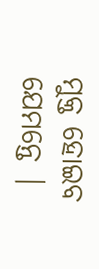ମୁକ୍ତ ହୋଇବ ଯେମନ୍ତେ |